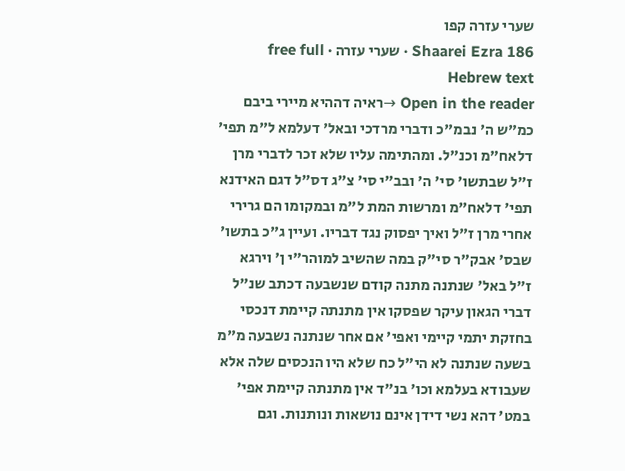שערי עזרה קפו
Shaarei Ezra 186 · שערי עזרה · free full Hebrew text
Open in the reader →ראיה דההיא מיירי ביבם כמ"ש ה' נבמ"כ ודברי מרדכי ובאל' דעלמא ל"מ תפי' דלאח"מ וכנ"ל. ומהתימה עליו שלא זכר לדברי מרן ז"ל שבתשו' סי' ה' ובב"י סי' צ"ג דס"ל דגם האידנא תפי' דלאח"מ ומרשות המת ל"מ ובמקומו הם גרירי אחרי מרן ז"ל ואיך יפסוק נגד דבריו. ועיין ג"כ בתשו' שבס' אבק"ר סי"ק במה שהשיב למוהר"י ן' וירגא ז"ל באל' שנתנה מתנה קודם שנשבעה דכתב שנ"ל דברי הגאון עיקר שפסקו אין מתנתה קיימת דנכסי בחזקת יתמי קיימי ואפי' אם אחר שנתנה נשבעה מ"מ בשעה שנתנה לא הי"ל כח שלא היו הנכסים שלה אלא שעבודא בעלמא וכו' בנ"ד אין מתנתה קיימת אפי' במט' דהא נשי דידן אינם נושאות ונותנות. וגם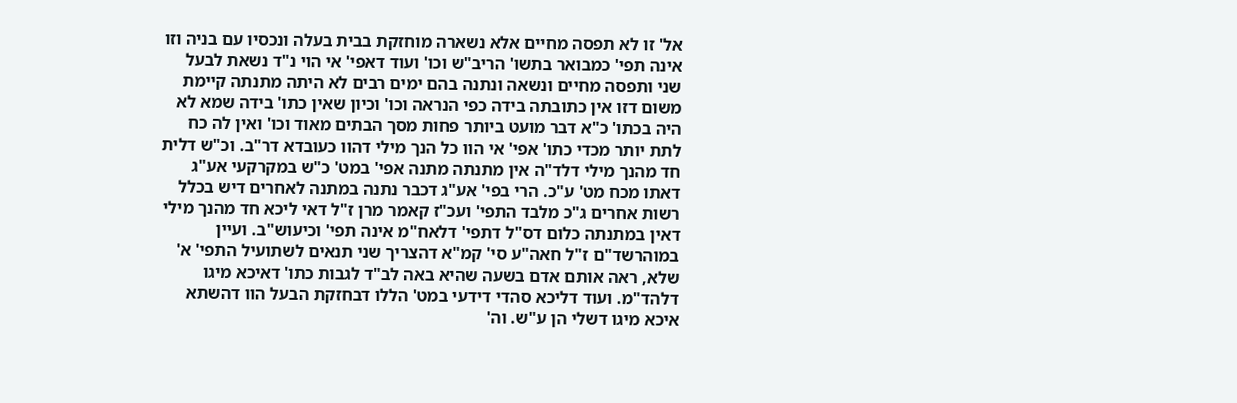אל' זו לא תפסה מחיים אלא נשארה מוחזקת בבית בעלה ונכסיו עם בניה וזו אינה תפי' כמבואר בתשו' הריב"ש וכו' ועוד דאפי' אי הוי נ"ד נשאת לבעל שני ותפסה מחיים ונשאה ונתנה בהם ימים רבים לא היתה מתנתה קיימת משום דזו אין כתובתה בידה כפי הנראה וכו' וכיון שאין כתו' בידה שמא לא היה בכתו' כ"א דבר מועט ביותר פחות מסך הבתים מאוד וכו' ואין לה כח לתת יותר מכדי כתו' אפי' אי הוו כל הנך מילי דהוו כעובדא דר"ב. וכ"ש דלית חד מהנך מילי דלד"ה אין מתנתה מתנה אפי' במט' כ"ש במקרקעי אע"ג דאתו מכח מט' ע"כ. הרי בפי' אע"ג דכבר נתנה במתנה לאחרים דיש בכלל רשות אחרים ג"כ מלבד התפי' ועכ"ז קאמר מרן ז"ל דאי ליכא חד מהנך מילי דאין במתנתה כלום דס"ל דתפי' דלאח"מ אינה תפי' וכיעוש"ב. ועיין במוהרשד"ם ז"ל חאה"ע סי' קמ"א דהצריך שני תנאים לשתועיל התפי' א' שלא, ראה אותם אדם בשעה שהיא באה לב"ד לגבות כתו' דאיכא מיגו דלהד"מ. ועוד דליכא סהדי דידעי במט' הללו דבחזקת הבעל הוו דהשתא איכא מיגו דשלי הן ע"ש. וה'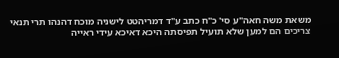משאת משה חאה"ע סי' כ"ח כתב ע"ד דמריהטט לישניה מוכח דהנהו תרי תנאי צריכים הם למען שלא תועיל תפיסתה היכא דאיכא עידי ראייה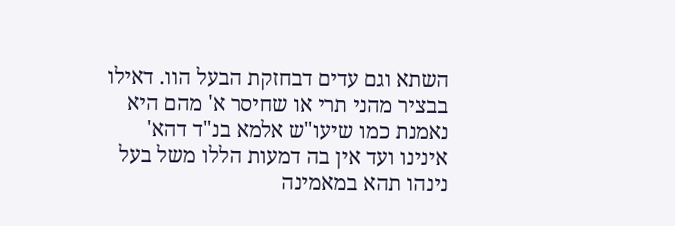השתא וגם עדים דבחזקת הבעל הוו. דאילו בבציר מהני תרי או שחיסר א' מהם היא נאמנת כמו שיעו"ש אלמא בנ"ד דהא' אינינו ועד אין בה דמעות הללו משל בעל נינהו תהא במאמינה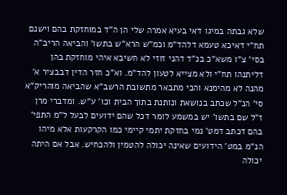שלא גבתה במיגו דאי בעיא אמרה שלי הן ה"ד במוחזקת בהם וישנם תח"י דאיכא טעמא דלהד"מ וכמ"ש הרא"ש בתשו' והביאה הריב"ה בסי' צ"ו משא"כ בנ"ד דהני זוזי לא חשיבא איהי מוחזקת בהן דליתנהו תח"י ולא מצייא לטעון להד"מ. וא"כ חזר הדין דבבציר א' מהנה לא מהימנא והכי מתבאר מתשובת הרשב"א שהביאה מוהריק"א סי' הנ"ל שכתב בנושאת ונותנת בתוך הבית וכו' ע"ש. ומדברי מרן ז"ל שם בתשו' יש במשמע לומר דכל שהם ידועים לבעל ל"מ התפי' בהם דכתב דמט' נמי בחזקת יתמי קיימי כמו הקרקעות אלא מיהו הנ"מ במט' הידועים שאינה יכולה להטמין ולהכחיש. אבל אם היתה יכולה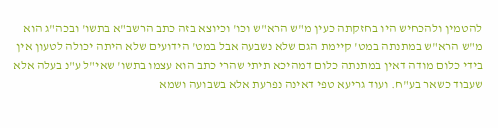להטמין ולהכחיש היו בחזקתה כעין מ"ש הרא"ש וכו' וכיוצא בזה כתב הרשב"א בתשו' ובכה"ג הוא מ"ש הרא"ש במתנתה במט' קיימת הגם שלא נשבעה אבל במט' הידועים שלא היתה יכולה לטעון אין בידי כלום מודה דאין במתנתה כלום דמהיכא תיתי שהרי כתב הוא עצמו בתשו' שאי"ל ע"נ בעלה אלא שעבוד כשאר בע"ח. ועוד גריעא טפי דאינה נפרעת אלא בשבועה ושמא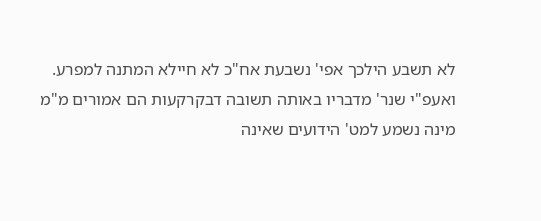לא תשבע הילכך אפי' נשבעת אח"כ לא חיילא המתנה למפרע. ואעפ"י שנר' מדבריו באותה תשובה דבקרקעות הם אמורים מ"מ מינה נשמע למט' הידועים שאינה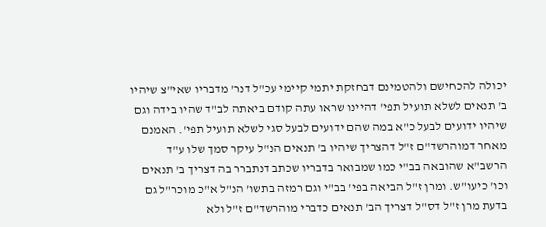יכולה להכחישם ולהטמינם דבחזקת יתמי קיימי עכ"ל דנר' מדבריו שאי"צ שיהיו ב' תנאים לשלא תועיל תפי' דהיינו שראו עתה קודם ביאתה לב"ד שהיו בידה וגם שיהיו ידועים לבעל כ"א במה שהם ידועים לבעל סגי לשלא תועיל תפי'. האמנם מאחר דמוהרשד"ם ז"ל דהצריך שיהיו ב' תנאים הנ"ל עיקר סמך שלו ע"ד הרשב"א שהובאה בב"י כמו שמבואר בדבריו שכתב דנתברר בה דצריך ב' תנאים וכו' כיעו"ש. ומרן ז"ל הביאה בפי' בב"י וגם רמזה בתשו' הנ"ל א"כ מוכר"ל גם בדעת מרן ז"ל דס"ל דצריך הב' תנאים כדברי מוהרשד"ם ז"ל ולא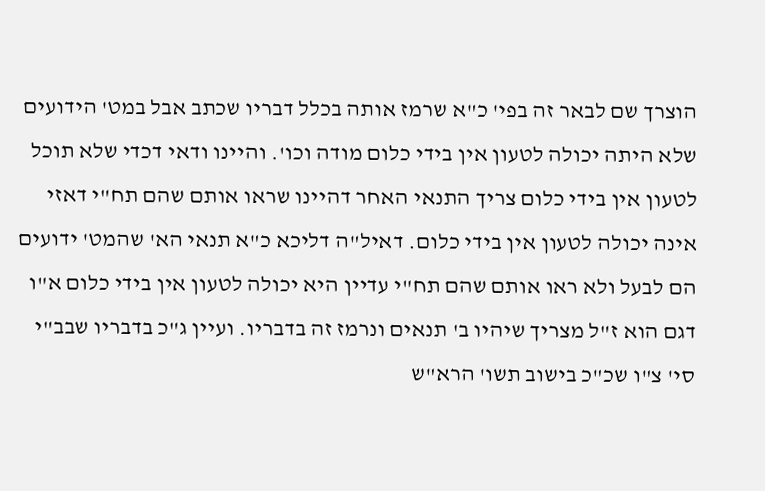הוצרך שם לבאר זה בפי' כ"א שרמז אותה בכלל דבריו שכתב אבל במט' הידועים שלא היתה יכולה לטעון אין בידי כלום מודה וכו'. והיינו ודאי דכדי שלא תוכל לטעון אין בידי כלום צריך התנאי האחר דהיינו שראו אותם שהם תח"י דאזי אינה יכולה לטעון אין בידי כלום. דאיל"ה דליכא כ"א תנאי הא' שהמט' ידועים הם לבעל ולא ראו אותם שהם תח"י עדיין היא יכולה לטעון אין בידי כלום א"ו דגם הוא ז"ל מצריך שיהיו ב' תנאים ונרמז זה בדבריו. ועיין ג"כ בדבריו שבב"י סי' צ"ו שכ"כ בישוב תשו' הרא"ש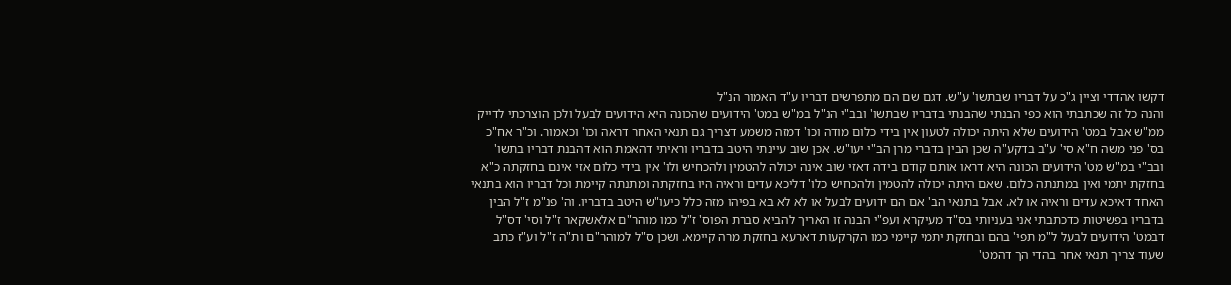דקשו אהדדי וציין ג"כ על דבריו שבתשו' ע"ש. דגם שם הם מתפרשים דבריו ע"ד האמור הנ"ל
והנה כל זה שכתבתי הוא כפי הבנתי שהבנתי בדבריו שבתשו' ובב"י הנ"ל במ"ש במט' הידועים שהכונה היא הידועים לבעל ולכן הוצרכתי לדייק ממ"ש אבל במט' הידועים שלא היתה יכולה לטעון אין בידי כלום מודה וכו' דמזה משמע דצריך גם תנאי האחר דראה וכו' וכאמור. וכ"ר אח"כ בס' פני משה ח"א סי' ע"ב בדקע"ה שכן הבין בדברי מרן הב"י יעו"ש. אכן שוב עיינתי היטב בדבריו וראיתי דהאמת הוא דהבנת דבריו בתשו' ובב"י במ"ש מט' הידועים הכונה היא דראו אותם קודם בידה דאזי שוב אינה יכולה להטמין ולהכחיש ולו' אין בידי כלום אזי אינם בחזקתה כ"א בחזקת יתמי ואין במתנתה כלום. שאם היתה יכולה להטמין ולהכחיש כלו' דליכא עדים וראיה היו בחזקתה ומתנתה קיימת וכל דבריו הוא בתנאי האחד דאיכא עדים וראיה או לא. אבל בתנאי הב' אם הם ידועים לבעל או לא לא בא בפיהו מזה כלל כיעו"ש היטב בדבריו. וה' פנ"מ ז"ל הבין בדבריו בפשיטות כדכתבתי אני בעניותי בס"ד מעיקרא ועפ"י הבנה זו האריך להביא סברת הפוס' ז"ל כמו מוהר"ם אלאשקאר ז"ל וסי' דס"ל דבמט' הידועים לבעל ל"מ תפי' בהם ובחזקת יתמי קיימי כמו הקרקעות דארעא בחזקת מרה קיימא. ושכן ס"ל למוהר"ם ות"ה ז"ל וע"ז כתב שעוד צריך תנאי אחר בהדי הך דהמט'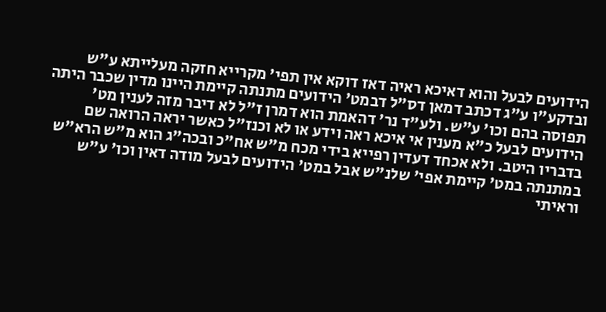הידועים לבעל והוא דאיכא ראיה דאז דוקא אין תפי' מקרייא חזקה מעלייתא ע"ש ובדקע"ו ע"ג דכתב דמאן דס"ל דבמט' הידועים מתנתה קיימת היינו מדין שכבר היתה תפוסה בהם וכו' ע"ש. ולע"ד נר' דהאמת הוא דמרן ז"ל לא דיבר מזה לענין מט' הידועים לבעל כ"א מענין אי איכא ראה וידע או לא וכנז"ל כאשר יראה הרואה שם בדבריו היטב. ולא אכחד דעדין רפייא בידי מכח מ"ש אח"כ ובכה"ג הוא מ"ש הרא"ש במתנתה במט' קיימת אפי' שלנ"ש אבל במט' הידועים לבעל מודה דאין וכו' ע"ש
וראיתי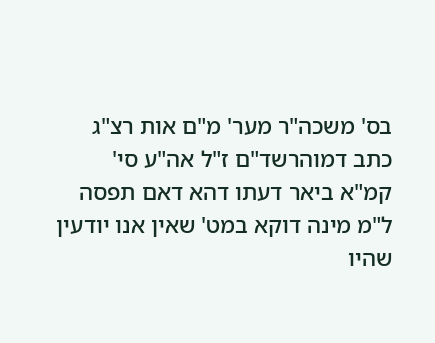בס' משכה"ר מער' מ"ם אות רצ"ג כתב דמוהרשד"ם ז"ל אה"ע סי' קמ"א ביאר דעתו דהא דאם תפסה ל"מ מינה דוקא במט' שאין אנו יודעין שהיו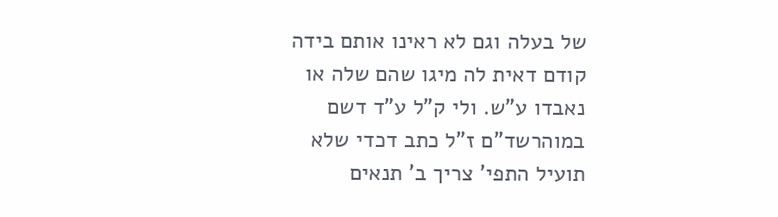של בעלה וגם לא ראינו אותם בידה קודם דאית לה מיגו שהם שלה או נאבדו ע"ש. ולי ק"ל ע"ד דשם במוהרשד"ם ז"ל כתב דכדי שלא תועיל התפי' צריך ב' תנאים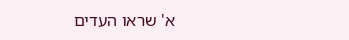א' שראו העדים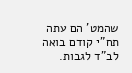שהמט' הם עתה תח"י קודם בואה לב"ד לגבות.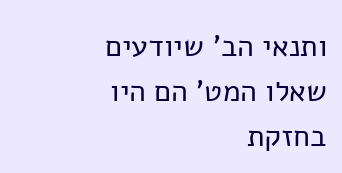ותנאי הב' שיודעים שאלו המט' הם היו בחזקת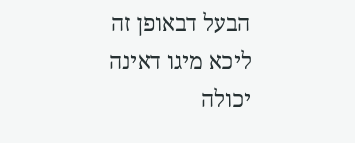הבעל דבאופן זה ליכא מיגו דאינה יכולה